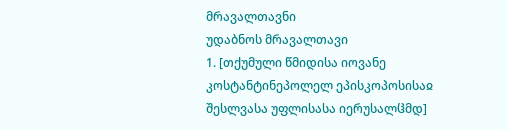მრავალთავნი
უდაბნოს მრავალთავი
1. [თქუმული წმიდისა იოვანე კოსტანტინეპოლელ ეპისკოპოსისაჲ შესლვასა უფლისასა იერუსალჱმდ]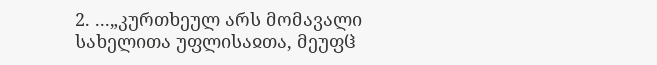2. ...„კურთხეულ არს მომავალი სახელითა უფლისაჲთა, მეუფჱ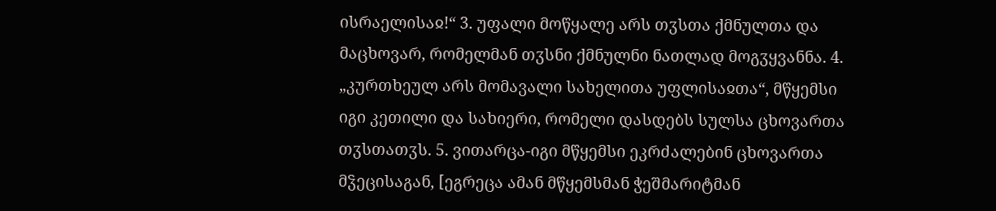ისრაელისაჲ!“ 3. უფალი მოწყალე არს თჳსთა ქმნულთა და მაცხოვარ, რომელმან თჳსნი ქმნულნი ნათლად მოგჳყვანნა. 4. „კურთხეულ არს მომავალი სახელითა უფლისაჲთა“, მწყემსი იგი კეთილი და სახიერი, რომელი დასდებს სულსა ცხოვართა თჳსთათჳს. 5. ვითარცა-იგი მწყემსი ეკრძალებინ ცხოვართა მჴეცისაგან, [ეგრეცა ამან მწყემსმან ჭეშმარიტმან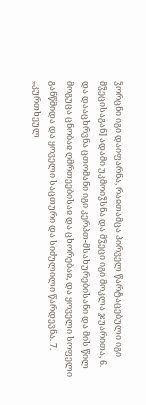ჴორცნი იგი დაიფარნა, რაჲთამცა პირველ წარტაცებული იგი მჴეცისაგან] ადამი უკმოიჴსნა და მჴეცი იგი მოკლა ჯუარითა, 6. და დააცხრვნა ცთომანი იგი კერპთ-მსახურებისანი და მის წილ მოგუცა ცნობაჲ ღმრთეებისაჲ და ცხორებაჲ, და ყოველი სოფელი განწმიდა და ყოველი საცთური და სიძულილი წარდევნა. 7. „კურთხეულ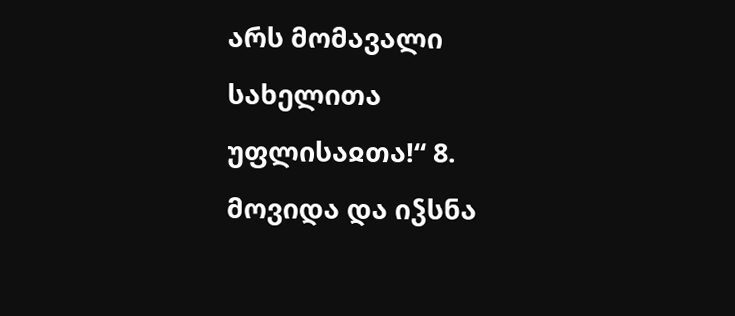არს მომავალი სახელითა უფლისაჲთა!“ 8. მოვიდა და იჴსნა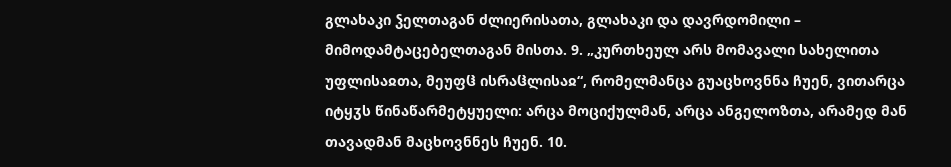გლახაკი ჴელთაგან ძლიერისათა, გლახაკი და დავრდომილი – მიმოდამტაცებელთაგან მისთა. 9. „კურთხეულ არს მომავალი სახელითა უფლისაჲთა, მეუფჱ ისრაჱლისაჲ“, რომელმანცა გუაცხოვნნა ჩუენ, ვითარცა იტყჳს წინაწარმეტყუელი: არცა მოციქულმან, არცა ანგელოზთა, არამედ მან თავადმან მაცხოვნნეს ჩუენ. 10.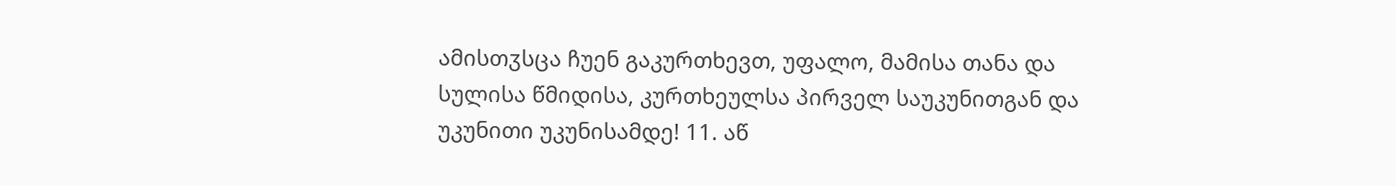ამისთჳსცა ჩუენ გაკურთხევთ, უფალო, მამისა თანა და სულისა წმიდისა, კურთხეულსა პირველ საუკუნითგან და უკუნითი უკუნისამდე! 11. აწ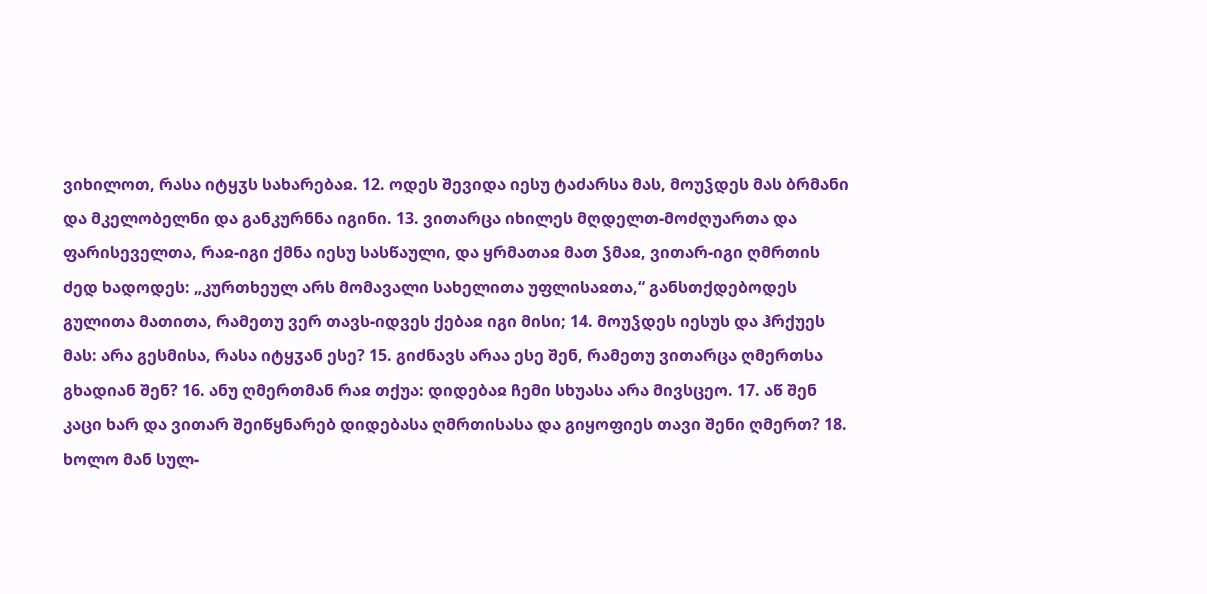ვიხილოთ, რასა იტყჳს სახარებაჲ. 12. ოდეს შევიდა იესუ ტაძარსა მას, მოუჴდეს მას ბრმანი და მკელობელნი და განკურნნა იგინი. 13. ვითარცა იხილეს მღდელთ-მოძღუართა და ფარისეველთა, რაჲ-იგი ქმნა იესუ სასწაული, და ყრმათაჲ მათ ჴმაჲ, ვითარ-იგი ღმრთის ძედ ხადოდეს: „კურთხეულ არს მომავალი სახელითა უფლისაჲთა,“ განსთქდებოდეს გულითა მათითა, რამეთუ ვერ თავს-იდვეს ქებაჲ იგი მისი; 14. მოუჴდეს იესუს და ჰრქუეს მას: არა გესმისა, რასა იტყჳან ესე? 15. გიძნავს არაა ესე შენ, რამეთუ ვითარცა ღმერთსა გხადიან შენ? 16. ანუ ღმერთმან რაჲ თქუა: დიდებაჲ ჩემი სხუასა არა მივსცეო. 17. აწ შენ კაცი ხარ და ვითარ შეიწყნარებ დიდებასა ღმრთისასა და გიყოფიეს თავი შენი ღმერთ? 18. ხოლო მან სულ-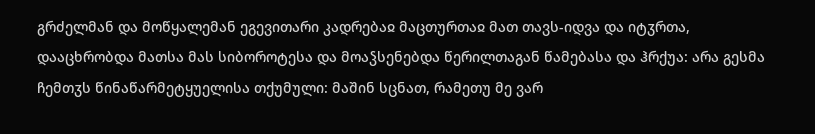გრძელმან და მოწყალემან ეგევითარი კადრებაჲ მაცთურთაჲ მათ თავს-იდვა და იტჳრთა, დააცხრობდა მათსა მას სიბოროტესა და მოაჴსენებდა წერილთაგან წამებასა და ჰრქუა: არა გესმა ჩემთჳს წინაწარმეტყუელისა თქუმული: მაშინ სცნათ, რამეთუ მე ვარ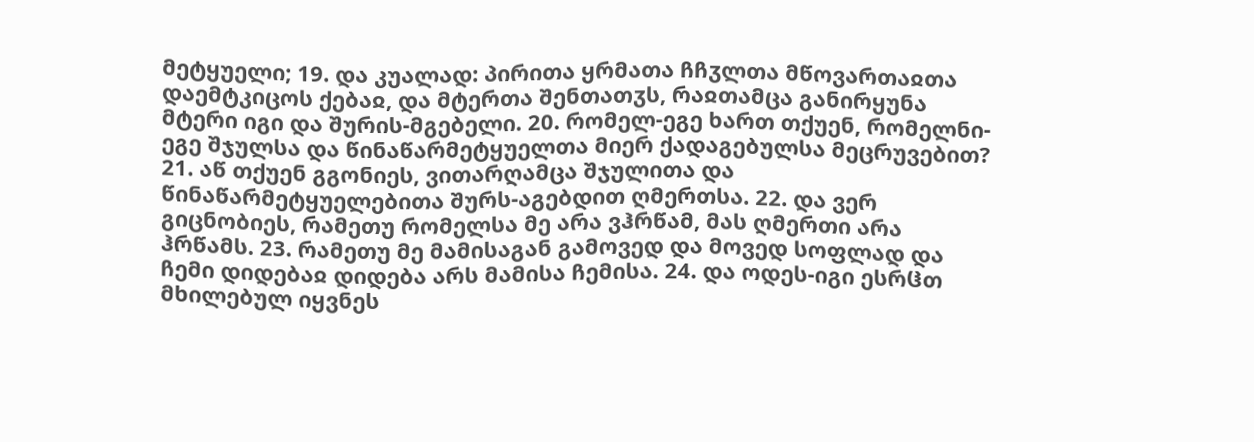მეტყუელი; 19. და კუალად: პირითა ყრმათა ჩჩჳლთა მწოვართაჲთა დაემტკიცოს ქებაჲ, და მტერთა შენთათჳს, რაჲთამცა განირყუნა მტერი იგი და შურის-მგებელი. 20. რომელ-ეგე ხართ თქუენ, რომელნი-ეგე შჯულსა და წინაწარმეტყუელთა მიერ ქადაგებულსა მეცრუვებით? 21. აწ თქუენ გგონიეს, ვითარღამცა შჯულითა და წინაწარმეტყუელებითა შურს-აგებდით ღმერთსა. 22. და ვერ გიცნობიეს, რამეთუ რომელსა მე არა ვჰრწამ, მას ღმერთი არა ჰრწამს. 23. რამეთუ მე მამისაგან გამოვედ და მოვედ სოფლად და ჩემი დიდებაჲ დიდება არს მამისა ჩემისა. 24. და ოდეს-იგი ესრჱთ მხილებულ იყვნეს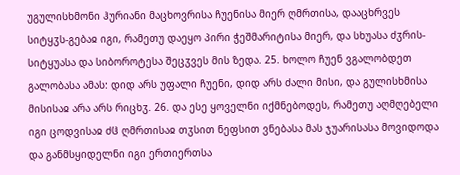უგულისხმონი ჰურიანი მაცხოვრისა ჩუენისა მიერ ღმრთისა, დააცხრვეს სიტყჳს-გებაჲ იგი, რამეთუ დაეყო პირი ჭეშმარიტისა მიერ, და სხუასა ძჳრის-სიტყუასა და სიბოროტესა შეცჳვეს მის ზედა. 25. ხოლო ჩუენ ვგალობდეთ გალობასა ამას: დიდ არს უფალი ჩუენი, დიდ არს ძალი მისი, და გულისხმისა მისისაჲ არა არს რიცხჳ. 26. და ესე ყოველნი იქმნებოდეს, რამეთუ აღმღებელი იგი ცოდვისაჲ ძჱ ღმრთისაჲ თჳსით ნეფსით ვნებასა მას ჯუარისასა მოვიდოდა და განმსყიდელნი იგი ერთიერთსა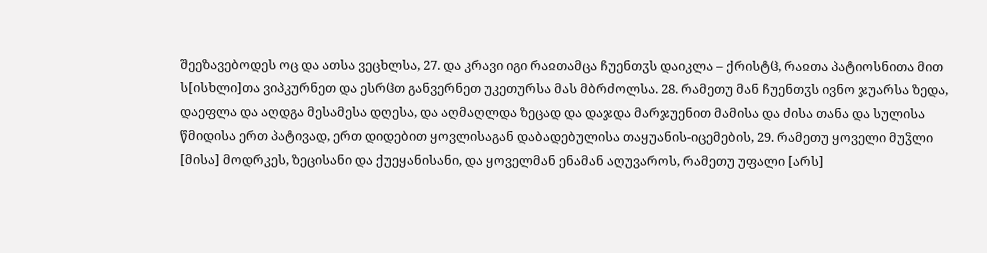შეეზავებოდეს ოც და ათსა ვეცხლსა, 27. და კრავი იგი რაჲთამცა ჩუენთჳს დაიკლა – ქრისტჱ, რაჲთა პატიოსნითა მით ს[ისხლი]თა ვიპკურნეთ და ესრჱთ განვერნეთ უკეთურსა მას მბრძოლსა. 28. რამეთუ მან ჩუენთჳს ივნო ჯუარსა ზედა, დაეფლა და აღდგა მესამესა დღესა, და აღმაღლდა ზეცად და დაჯდა მარჯუენით მამისა და ძისა თანა და სულისა წმიდისა ერთ პატივად, ერთ დიდებით ყოვლისაგან დაბადებულისა თაყუანის-იცემების, 29. რამეთუ ყოველი მუჴლი [მისა] მოდრკეს, ზეცისანი და ქუეყანისანი, და ყოველმან ენამან აღუვაროს, რამეთუ უფალი [არს]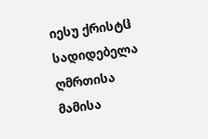იესუ ქრისტჱ სადიდებელა ღმრთისა მამისა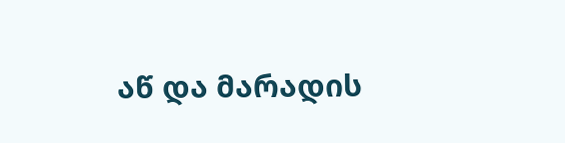აწ და მარადის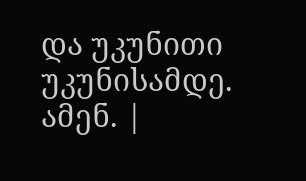და უკუნითი უკუნისამდე. ამენ. |